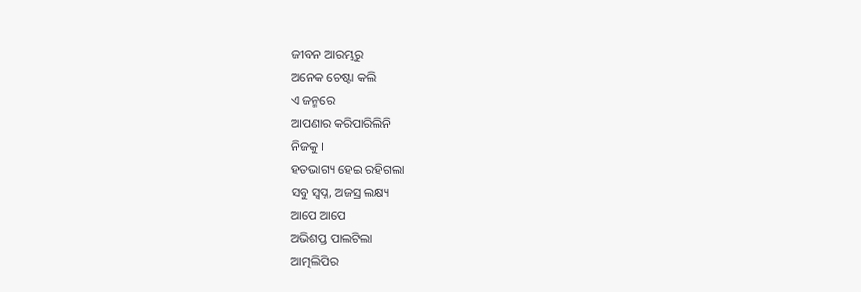ଜୀବନ ଆରମ୍ଭରୁ
ଅନେକ ଚେଷ୍ଟା କଲି
ଏ ଜନ୍ମରେ
ଆପଣାର କରିପାରିଲିନି
ନିଜକୁ ।
ହତଭାଗ୍ୟ ହେଇ ରହିଗଲା
ସବୁ ସ୍ୱପ୍ନ, ଅଜସ୍ର ଲକ୍ଷ୍ୟ
ଆପେ ଆପେ
ଅଭିଶପ୍ତ ପାଲଟିଲା
ଆତ୍ମଲିପିର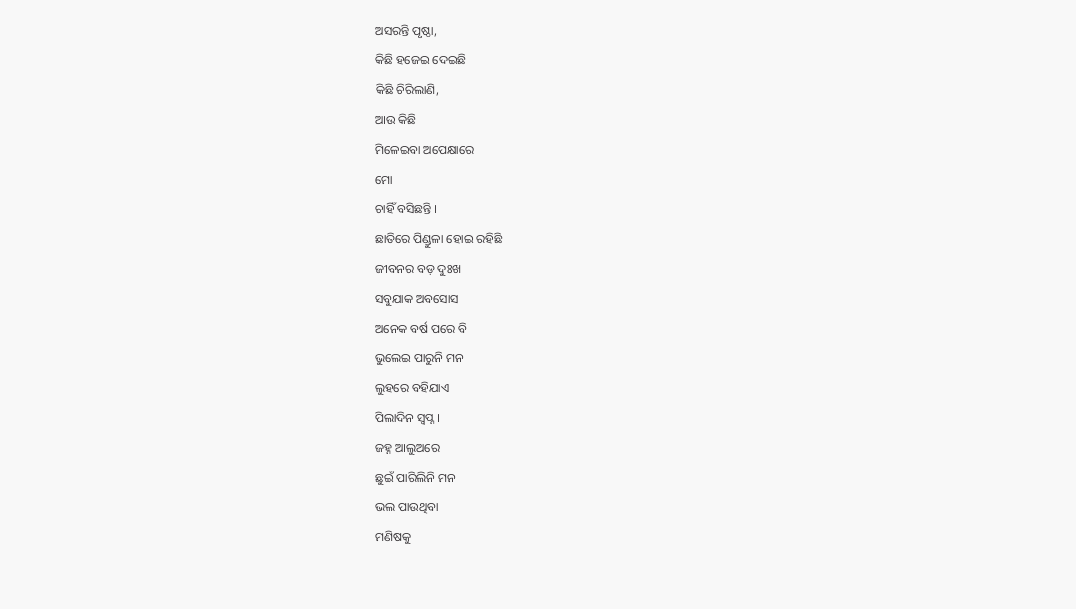ଅସରନ୍ତି ପୃଷ୍ଠା,
କିଛି ହଜେଇ ଦେଇଛି
କିଛି ଚିରିଲାଣି,
ଆଉ କିଛି
ମିଳେଇବା ଅପେକ୍ଷାରେ
ମୋ
ଚାହିଁ ବସିଛନ୍ତି ।
ଛାତିରେ ପିଣ୍ଡୁଳା ହୋଇ ରହିଛି
ଜୀବନର ବଡ଼ ଦୁଃଖ
ସବୁଯାକ ଅବସୋସ
ଅନେକ ବର୍ଷ ପରେ ବି
ଭୁଲେଇ ପାରୁନି ମନ
ଲୁହରେ ବହିଯାଏ
ପିଲାଦିନ ସ୍ୱପ୍ନ ।
ଜହ୍ନ ଆଲୁଅରେ
ଛୁଇଁ ପାରିଲିନି ମନ
ଭଲ ପାଉଥିବା
ମଣିଷକୁ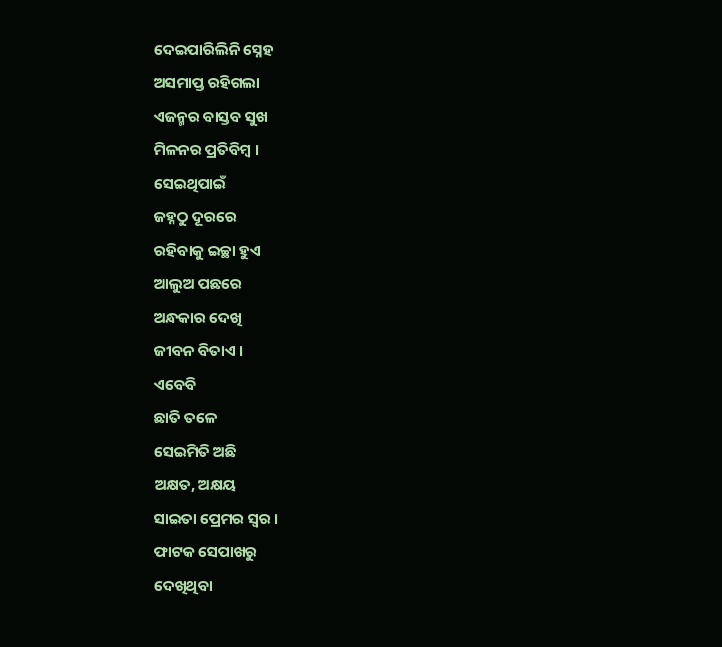ଦେଇପାରିଲିନି ସ୍ନେହ
ଅସମାପ୍ତ ରହିଗଲା
ଏଜନ୍ମର ବାସ୍ତବ ସୁଖ
ମିଳନର ପ୍ରତିବିମ୍ବ ।
ସେଇଥିପାଇଁ
ଜହ୍ନଠୁ ଦୂରରେ
ରହିବାକୁ ଇଚ୍ଛା ହୁଏ
ଆଲୁଅ ପଛରେ
ଅନ୍ଧକାର ଦେଖି
ଜୀବନ ବିତାଏ ।
ଏବେବି
ଛାତି ତଳେ
ସେଇମିତି ଅଛି
ଅକ୍ଷତ, ଅକ୍ଷୟ
ସାଇତା ପ୍ରେମର ସ୍ୱର ।
ଫାଟକ ସେପାଖରୁ
ଦେଖିଥିବା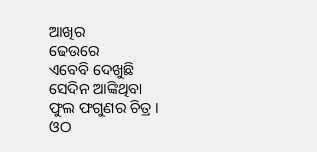ଆଖିର
ଢେଉରେ
ଏବେବି ଦେଖୁଛି
ସେଦିନ ଆଙ୍କିଥିବା
ଫୁଲ ଫଗୁଣର ଚିତ୍ର ।
ଓଠ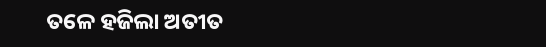ତଳେ ହଜିଲା ଅତୀତ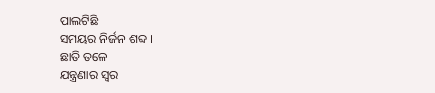ପାଲଟିଛି
ସମୟର ନିର୍ଜନ ଶବ୍ଦ ।
ଛାତି ତଳେ
ଯନ୍ତ୍ରଣାର ସ୍ୱର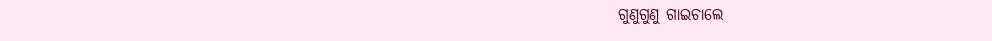ଗୁଣୁଗୁଣୁ ଗାଇଚାଲେ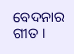ବେଦନାର ଗୀତ ।